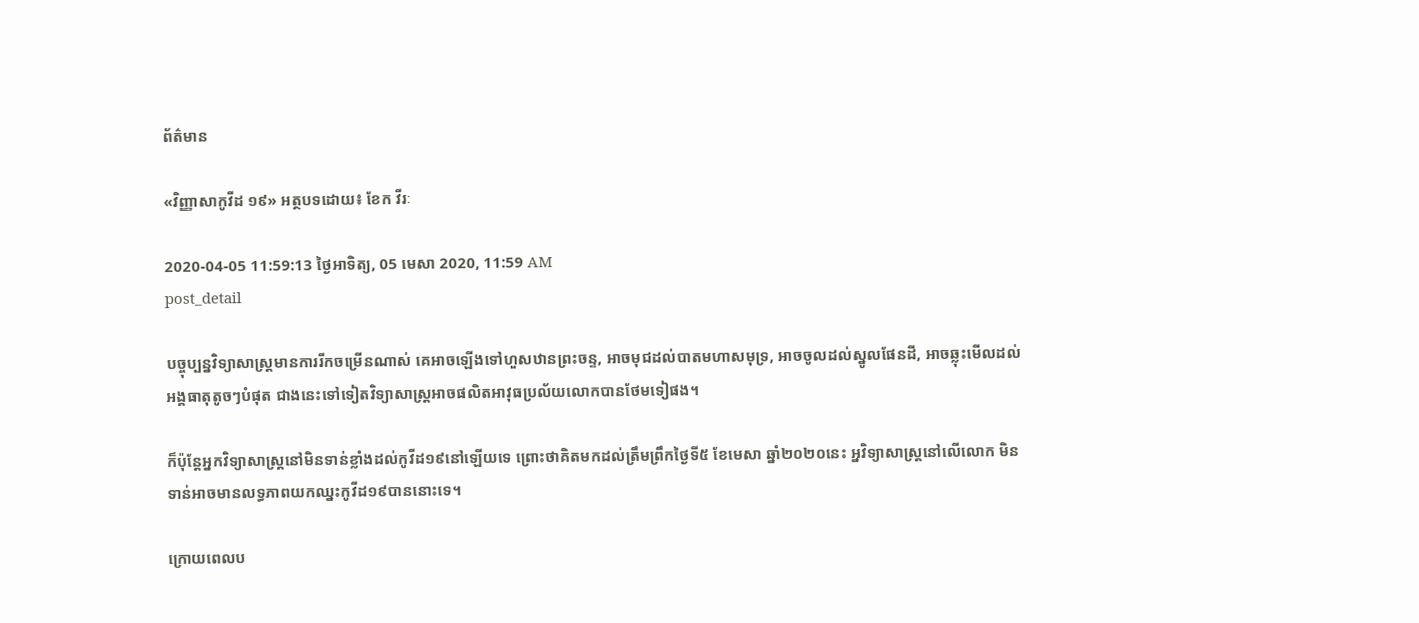ព័ត៌មាន

«វិញ្ញាសាកូវីដ ១៩» អត្ថបទដោយ៖ ខែក វីរៈ

2020-04-05 11:59:13 ថ្ងៃអាទិត្យ, 05 មេសា 2020, 11:59 AM
post_detail

បច្ចុប្បន្នវិទ្យាសាស្ត្រមានការរីកចម្រើនណាស់ គេអាចឡើងទៅហួសឋានព្រះចន្ទ, អាចមុជដល់បាតមហាសមុទ្រ, អាចចូលដល់ស្នូលផែនដី, អាចឆ្លុះមើលដល់អង្គធាតុតូចៗបំផុត ជាងនេះទៅទៀតវិទ្យាសាស្ត្រអាចផលិតអាវុធប្រល័យលោកបានថែមទៀផង។

ក៏ប៉ុន្តែអ្នកវិទ្យាសាស្ត្រនៅមិនទាន់ខ្លាំងដល់កូវីដ១៩នៅឡើយទេ ព្រោះថាគិតមកដល់ត្រឹមព្រឹកថ្ងៃទី៥ ខែមេសា ឆ្នាំ២០២០នេះ អ្នវិទ្យាសាស្ត្រនៅលើលោក មិនទាន់អាចមានលទ្ធភាពយកឈ្នះកូវីដ១៩បាននោះទេ។

ក្រោយពេលប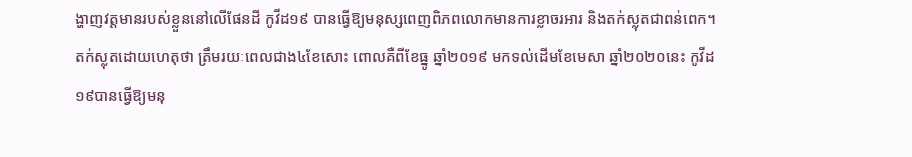ង្ហាញវត្តមានរបស់ខ្លួននៅលើផែនដី កូវីដ១៩ បានធ្វើឱ្យមនុស្សពេញពិភពលោកមានការខ្លាចរអារ និងតក់ស្លុតជាពន់ពេក។ តក់ស្លុតដោយហេតុថា ត្រឹមរយៈពេលជាង៤ខែសោះ ពោលគឺពីខែធ្នូ ឆ្នាំ២០១៩ មកទល់ដើមខែមេសា ឆ្នាំ២០២០នេះ កូវីដ ១៩បានធ្វើឱ្យមនុ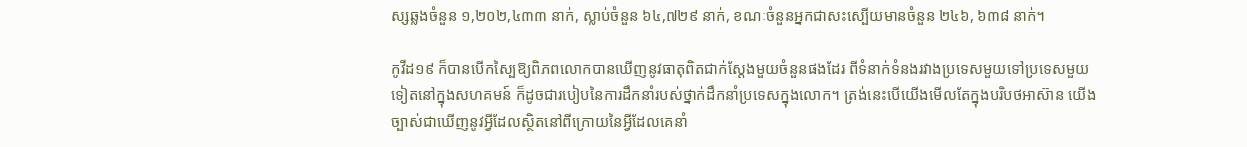ស្សឆ្លងចំនួន ១,២០២,៤៣៣ នាក់, ស្លាប់ចំនួន ៦៤,៧២៩ នាក់, ខណៈចំនួនអ្នកជាសះស្បើយមានចំនួន ២៤៦, ៦៣៨ នាក់។

កូវីដ១៩ ក៏បានបើកស្បៃឱ្យពិភពលោកបានឃើញនូវធាតុពិតជាក់ស្តែងមួយចំនួនផងដែរ ពីទំនាក់ទំនងរវាងប្រទេសមួយទៅប្រទេសមួយទៀតនៅក្នុងសហគមន៍ ក៏ដូចជារបៀបនៃការដឹកនាំរបស់ថ្នាក់ដឹកនាំប្រទេសក្នុងលោក។ ត្រង់នេះបើយើងមើលតែក្នុងបរិបថអាស៊ាន យើងច្បាស់ជាឃើញនូវអ្វីដែលស្ថិតនៅពីក្រោយនៃអ្វីដែលគេនាំ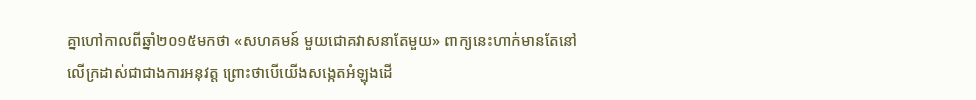គ្នាហៅកាលពីឆ្នាំ២០១៥មកថា «សហគមន៍ មួយជោគវាសនាតែមួយ» ពាក្យនេះហាក់មានតែនៅលើក្រដាស់ជាជាងការអនុវត្ត ព្រោះថាបើយើងសង្កេតអំឡុងដើ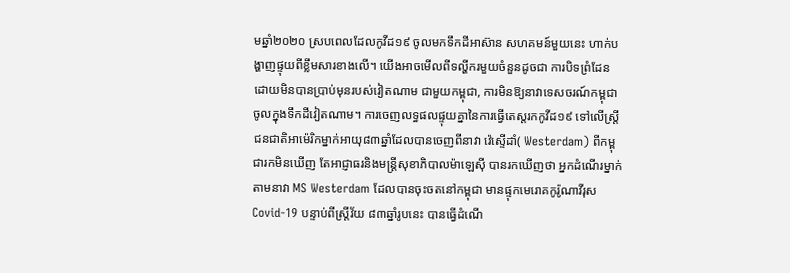មឆ្នាំ២០២០ ស្របពេលដែលកូវីដ១៩ ចូលមកទឹកដីអាស៊ាន សហគមន៍មួយនេះ ហាក់បង្ហាញផ្ទុយពីខ្លឹមសារខាងលើ។ យើងអាចមើលពីទល្ហីករមួយចំនួនដូចជា ការបិទព្រំដែនដោយមិនបានប្រាប់មុនរបស់វៀតណាម ជាមួយកម្ពុជា, ការមិនឱ្យនាវាទេសចរណ៍កម្ពុជាចូលក្នុងទឹកដីវៀតណាម។ ការចេញលទ្ធផលផ្ទុយគ្នានៃការធ្វើតេស្តរកកូវីដ១៩ ទៅលើស្ត្រីជនជាតិអាម៉េរិកម្នាក់អាយុ៨៣ឆ្នាំដែលបានចេញពីនាវា វ៉េស្ទើដាំ( Westerdam) ពីកម្ពុជារកមិនឃើញ តែអាជ្ញាធរនិងមន្ត្រីសុខាភិបាលម៉ាឡេស៊ី បានរកឃើញថា អ្នកដំណើរម្នាក់តាមនាវា MS Westerdam ដែលបានចុះចតនៅកម្ពុជា មានផ្ទុកមេរោគកូរ៉ូណាវីរុស Covid-19 បន្ទាប់ពីស្រ្តីវ័យ ៨៣ឆ្នាំរូបនេះ បានធ្វើដំណើ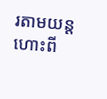រតាមយន្តហោះពី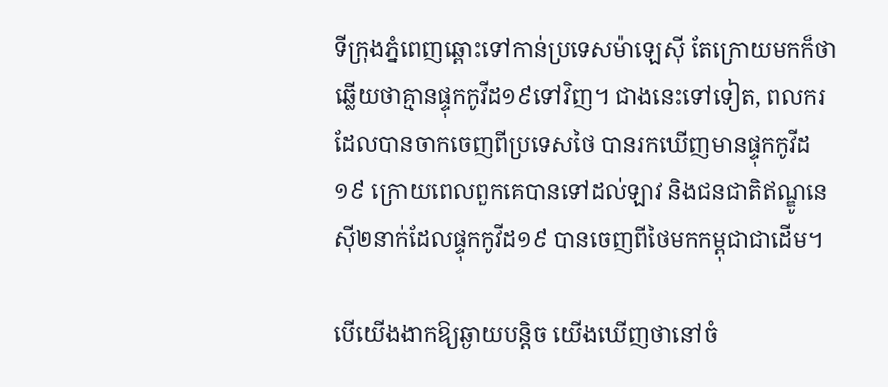ទីក្រុងភ្នំពេញឆ្ពោះទៅកាន់ប្រទេសម៉ាឡេស៊ី តែក្រោយមកក៏ថាឆ្លើយថាគ្មានផ្ទុកកូវីដ១៩ទៅវិញ។ ជាងនេះទៅទៀត, ពលករដែលបានចាកចេញពីប្រទេសថៃ បានរកឃើញមានផ្ទុកកូវីដ១៩ ក្រោយពេលពួកគេបានទៅដល់ឡាវ និងជនជាតិឥណ្ឌូនេស៊ី២នាក់ដែលផ្ទុកកូវីដ១៩ បានចេញពីថៃមកកម្ពុជាជាដើម។

បើយើងងាកឱ្យឆ្ងាយបន្តិច យើងឃើញថានៅចំ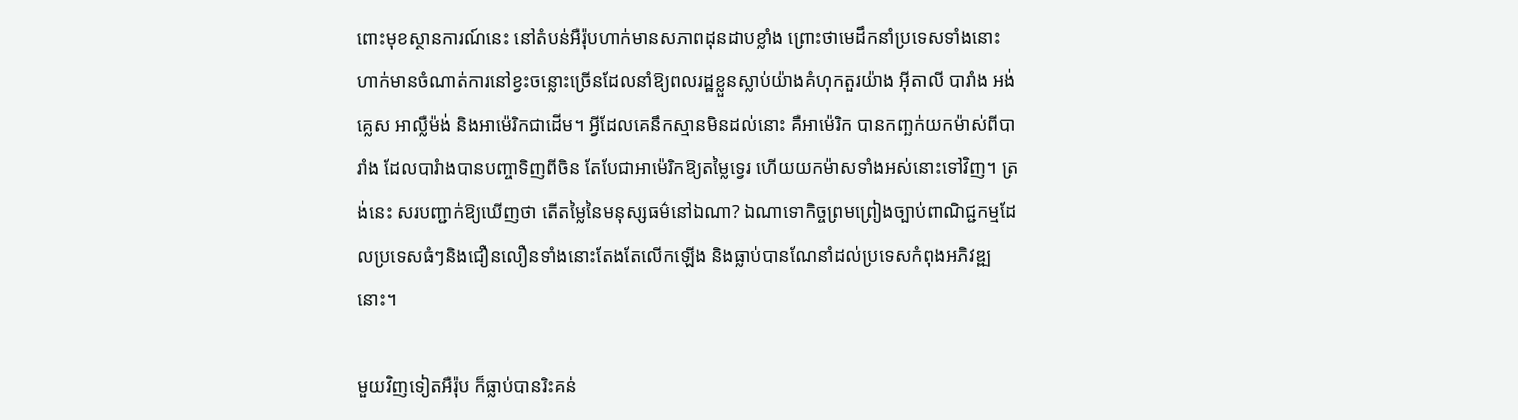ពោះមុខស្ថានការណ៍នេះ នៅតំបន់អឺរ៉ុបហាក់មានសភាពដុនដាបខ្លាំង ព្រោះថាមេដឹកនាំប្រទេសទាំងនោះហាក់មានចំណាត់ការនៅខ្វះចន្លោះច្រើនដែលនាំឱ្យពលរដ្ឋខ្លួនស្លាប់យ៉ាងគំហុកតួរយ៉ាង អ៊ីតាលី បារាំង អង់គ្លេស អាល្លឺម៉ង់ និងអាម៉េរិកជាដើម។ អ្វីដែលគេនឹកស្មានមិនដល់នោះ គឺអាម៉េរិក បានកញ្ឆក់យកម៉ាស់ពីបារាំង ដែលបារំាងបានបញ្ចាទិញពីចិន តែបែជាអាម៉េរិកឱ្យតម្លៃទ្វេរ ហើយយកម៉ាសទាំងអស់នោះទៅវិញ។ ត្រង់នេះ សរបញ្ជាក់ឱ្យឃើញថា តើតម្លៃនៃមនុស្សធម៌នៅឯណា? ឯណាទោកិច្ចព្រមព្រៀងច្បាប់ពាណិជ្ជកម្មដែលប្រទេសធំៗនិងជឿនលឿនទាំងនោះតែងតែលើកឡើង និងធ្លាប់បានណែនាំដល់ប្រទេសកំពុងអភិវឌ្ឍនោះ។

មួយវិញទៀតអឺរ៉ុប ក៏ធ្លាប់បានរិះគន់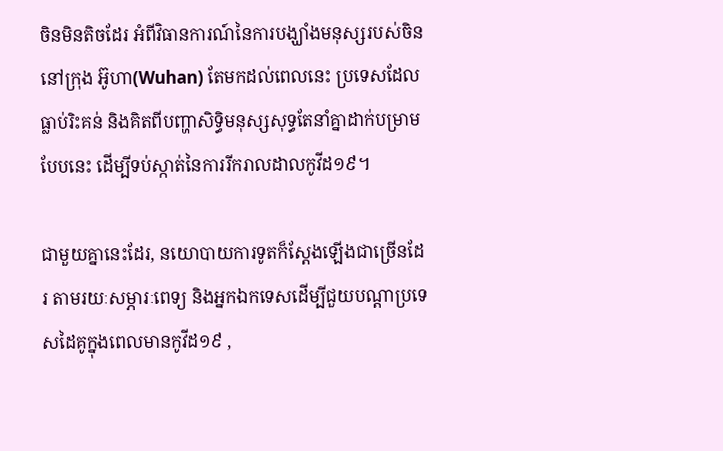ចិនមិនតិចដែរ អំពីវិធានការណ៍នៃការបង្ឃាំងមនុស្សរបស់ចិននៅក្រុង អ៊ូហា(Wuhan) តែមកដល់ពេលនេះ ប្រទេសដែលធ្លាប់រិះគន់ និងគិតពីបញ្ហាសិទ្ធិមនុស្សសុទ្ធតែនាំគ្នាដាក់បម្រាមបែបនេះ ដើម្បីទប់ស្កាត់នៃការរីករាលដាលកូវីដ១៩។

ជាមួយគ្នានេះដែរ, នយោបាយការទូតក៏ស្តែងឡើងជាច្រើនដែរ តាមរយៈសម្ភារៈពេទ្យ និងអ្នកឯកទេសដើម្បីជួយបណ្តាប្រទេសដៃគូក្នុងពេលមានកូវីដ១៩ ,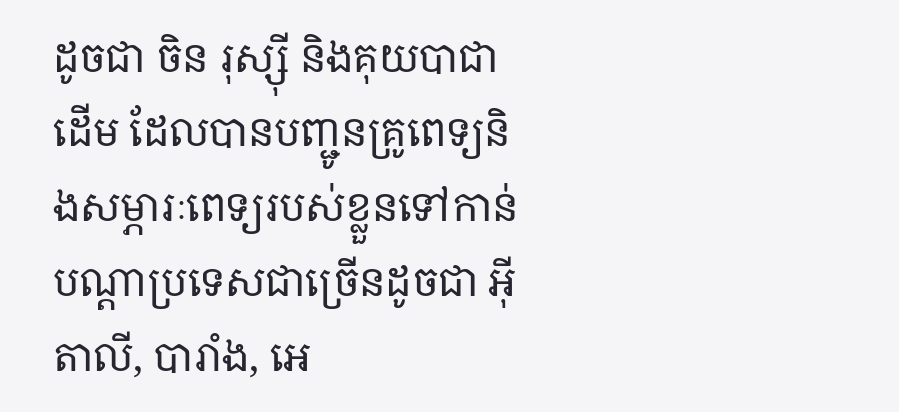ដូចជា ចិន រុស្ស៊ី និងគុយបាជាដើម ដែលបានបញ្ជូនគ្រូពេទ្យនិងសម្ភារៈពេទ្យរបស់ខ្លួនទៅកាន់បណ្តាប្រទេសជាច្រើនដូចជា អ៊ីតាលី, បារាំង, អេ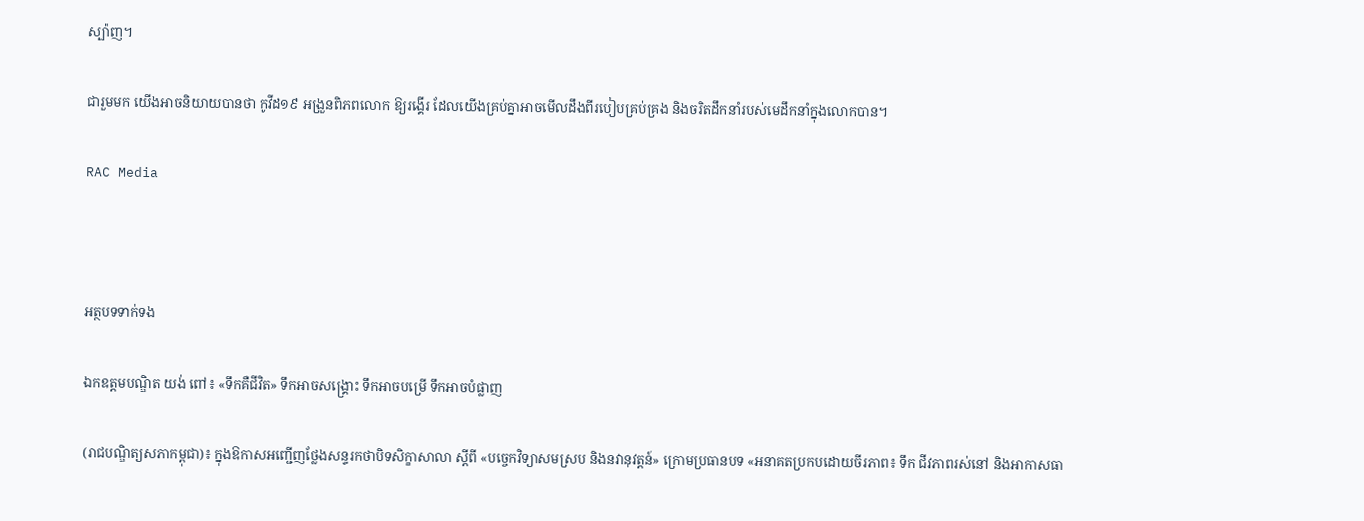ស្ប៉ាញ។

ជារួមមក យើងអាចនិយាយបានថា កូវីដ១៩ អង្រួនពិភពលោក ឱ្យរង្គើរ ដែលយើងគ្រប់គ្នាអាចមើលដឹងពីរបៀបគ្រប់គ្រង និងចរិតដឹកនាំរបស់មេដឹកនាំក្នុងលោកបាន។

RAC Media



អត្ថបទទាក់ទង

ឯកឧត្ដមបណ្ឌិត យង់ ពៅ៖ «ទឹកគឺជីវិត» ទឹកអាចសង្គ្រោះ ទឹកអាចបម្រើ ទឹកអាចបំផ្លាញ

(រាជបណ្ឌិត្យសភាកម្ពុជា)៖ ក្នុងឱកាសអញ្ជើញថ្លែងសន្ទរកថាបិទសិក្ខាសាលា ស្ដីពី «បច្ចេកវិទ្យាសមស្រប និងនវានុវត្តន៍» ក្រោមប្រធានបទ «អនាគតប្រកបដោយចីរភាព៖ ទឹក ជីវភាពរស់នៅ និងអាកាសធា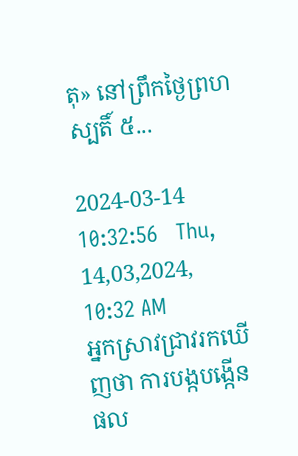តុ» នៅព្រឹកថ្ងៃព្រហស្បតិ៍ ៥...

2024-03-14 10:32:56   Thu, 14,03,2024, 10:32 AM
អ្នកស្រាវជ្រាវរកឃើញថា ការបង្កបង្កើនផល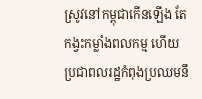ស្រូវនៅកម្ពុជាកើនឡើង តែកង្វះកម្លាំងពលកម្ម ហើយប្រជាពលរដ្ឋកំពុងប្រឈមនឹ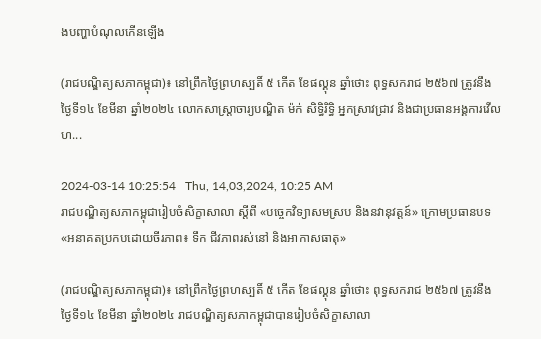ងបញ្ហាបំណុលកើនឡើង

(រាជបណ្ឌិត្យសភាកម្ពុជា)៖ នៅព្រឹកថ្ងៃព្រហស្បតិ៍ ៥ កើត ខែផល្គុន ឆ្នាំថោះ ពុទ្ធសករាជ ២៥៦៧ ត្រូវនឹងថ្ងៃទី១៤ ខែមីនា ឆ្នាំ២០២៤ លោកសាស្ត្រាចារ្យបណ្ឌិត ម៉ក់ សិទ្ធិរិទ្ធិ អ្នកស្រាវជ្រាវ និងជាប្រធានអង្គការវើលហ...

2024-03-14 10:25:54   Thu, 14,03,2024, 10:25 AM
រាជបណ្ឌិត្យសភាកម្ពុជារៀបចំសិក្ខាសាលា ស្ដីពី «បច្ចេកវិទ្យាសមស្រប និងនវានុវត្តន៍» ក្រោមប្រធានបទ «អនាគតប្រកបដោយចីរភាព៖ ទឹក ជីវភាពរស់នៅ និងអាកាសធាតុ»

(រាជបណ្ឌិត្យសភាកម្ពុជា)៖ នៅព្រឹកថ្ងៃព្រហស្បតិ៍ ៥ កើត ខែផល្គុន ឆ្នាំថោះ ពុទ្ធសករាជ ២៥៦៧ ត្រូវនឹងថ្ងៃទី១៤ ខែមីនា ឆ្នាំ២០២៤ រាជបណ្ឌិត្យសភាកម្ពុជាបានរៀបចំសិក្ខាសាលា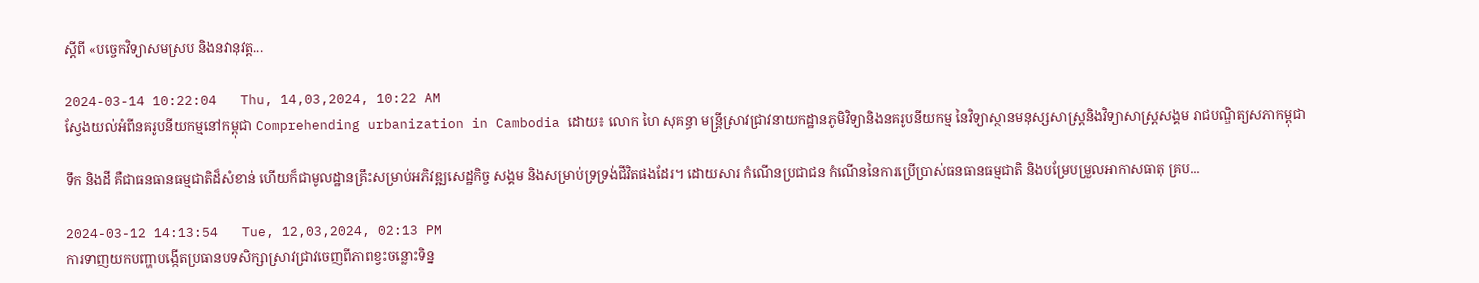ស្ដីពី «បច្ចេកវិទ្យាសមស្រប និងនវានុវត្ត...

2024-03-14 10:22:04   Thu, 14,03,2024, 10:22 AM
ស្វែងយល់អំពីនគរូបនីយកម្មនៅកម្ពុជា Comprehending urbanization in Cambodia ដោយ៖ លោក ហៃ សុគន្ធា មន្ត្រីស្រាវជ្រាវនាយកដ្ឋានភូមិវិទ្យានិងនគរូបនីយកម្ម នៃវិទ្យាស្ថានមនុស្សសាស្រ្តនិងវិទ្យាសាស្រ្តសង្គម រាជបណ្ឌិត្យសភាកម្ពុជា

ទឹក និងដី គឺជាធនធានធម្មជាតិដ៏សំខាន់ ហើយក៏ជាមូលដ្ឋានគ្រឹះសម្រាប់អភិវឌ្ឍសេដ្ឋកិច្ច សង្គម និងសម្រាប់ទ្រទ្រង់ជីវិតផងដែរ។ ដោយសារ កំណើនប្រជាជន កំណើននៃការប្រើប្រាស់ធនធានធម្មជាតិ និងបម្រែបម្រួលអាកាសធាតុ គ្រប...

2024-03-12 14:13:54   Tue, 12,03,2024, 02:13 PM
ការទាញយកបញ្ហាបង្កើតប្រធានបទសិក្សាស្រាវជ្រាវចេញពីភាពខ្វះចន្លោះទិន្ន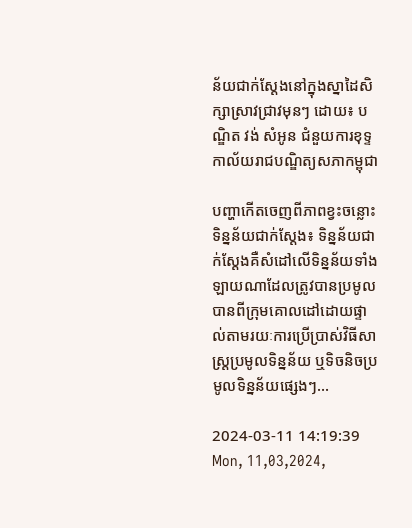ន័យជាក់ស្តែងនៅក្នុងស្នាដៃសិក្សាស្រាវជ្រាវមុនៗ ដោយ៖ បណ្ឌិត វង់ សំអូន ជំនួយការខុទ្ទកាល័យរាជបណ្ឌិត្យសភាកម្ពុជា

បញ្ហាកើតចេញពីភាពខ្វះចន្លោះទិន្នន័យជាក់ស្តែង៖ ទិន្នន័យជាក់ស្តែងគឺសំដៅលើទិន្នន័យទាំងឡាយណាដែលត្រូវបានប្រមូលបានពីក្រុមគោលដៅដោយផ្ទាល់តាមរយៈការប្រើប្រាស់វិធីសាស្ត្រប្រមូលទិន្នន័យ ឬទិចនិចប្រមូលទិន្នន័យផ្សេងៗ...

2024-03-11 14:19:39   Mon, 11,03,2024,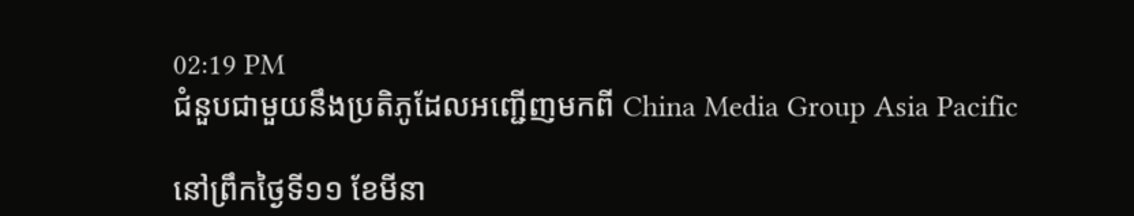02:19 PM
ជំនួបជាមួយនឹងប្រតិភូដែលអញ្ជើញមកពី China Media Group Asia Pacific

នៅព្រឹកថ្ងៃទី១១ ខែមីនា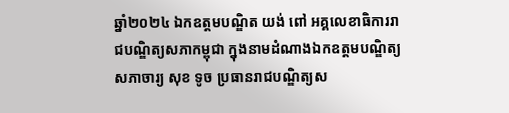ឆ្នាំ២០២៤ ឯកឧត្តមបណ្ឌិត យង់ ពៅ អគ្គលេខាធិការរាជបណ្ឌិត្យសភាកម្ពុជា ក្នុងនាមដំណាងឯកឧត្តមបណ្ឌិត្យសភាចារ្យ សុខ ទូច ប្រធានរាជបណ្ឌិត្យស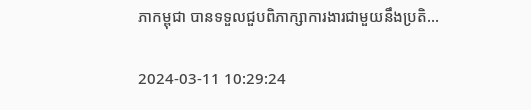ភាកម្ពុជា បានទទួលជួបពិភាក្សាការងារជាមួយនឹងប្រតិ...

2024-03-11 10:29:24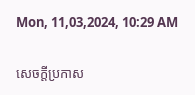Mon, 11,03,2024, 10:29 AM

សេចក្តីប្រកាស